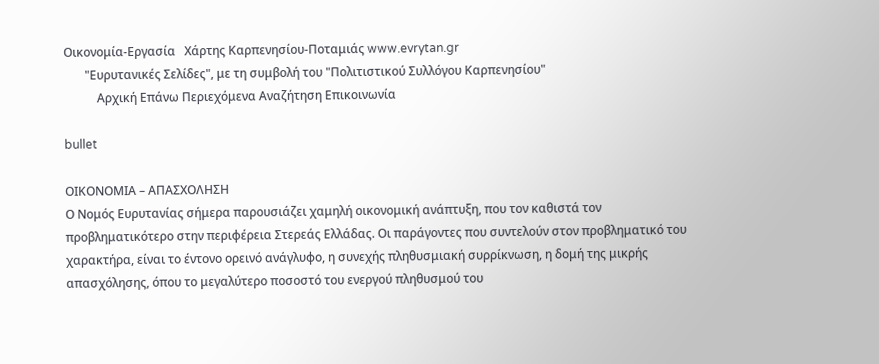Οικονομία-Εργασία   Χάρτης Καρπενησίου-Ποταμιάς www.evrytan.gr
       "Ευρυτανικές Σελίδες", με τη συμβολή του "Πολιτιστικού Συλλόγου Καρπενησίου"
           Αρχική Επάνω Περιεχόμενα Αναζήτηση Επικοινωνία

bullet

ΟΙΚΟΝΟΜΙΑ – ΑΠΑΣΧΟΛΗΣΗ
Ο Νομός Ευρυτανίας σήμερα παρουσιάζει χαμηλή οικονομική ανάπτυξη, που τον καθιστά τον προβληματικότερο στην περιφέρεια Στερεάς Ελλάδας. Οι παράγοντες που συντελούν στον προβληματικό του χαρακτήρα, είναι το έντονο ορεινό ανάγλυφο, η συνεχής πληθυσμιακή συρρίκνωση, η δομή της μικρής απασχόλησης, όπου το μεγαλύτερο ποσοστό του ενεργού πληθυσμού του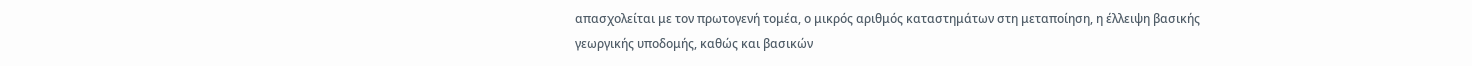απασχολείται με τον πρωτογενή τομέα, ο μικρός αριθμός καταστημάτων στη μεταποίηση, η έλλειψη βασικής γεωργικής υποδομής, καθώς και βασικών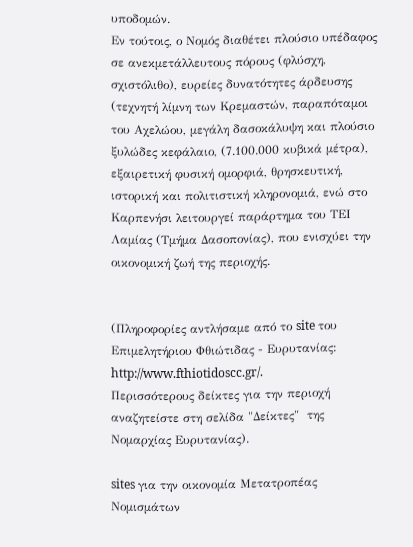υποδομών.
Εν τούτοις, ο Νομός διαθέτει πλούσιο υπέδαφος σε ανεκμετάλλευτους πόρους (φλύσχη, σχιστόλιθο), ευρείες δυνατότητες άρδευσης (τεχνητή λίμνη των Κρεμαστών, παραπόταμοι του Αχελώου, μεγάλη δασοκάλυψη και πλούσιο ξυλώδες κεφάλαιο, (7.100.000 κυβικά μέτρα), εξαιρετική φυσική ομορφιά, θρησκευτική, ιστορική και πολιτιστική κληρονομιά, ενώ στο Καρπενήσι λειτουργεί παράρτημα του ΤΕΙ Λαμίας (Τμήμα Δασοπονίας), που ενισχύει την οικονομική ζωή της περιοχής.


(Πληροφορίες αντλήσαμε από το site του Επιμελητήριου Φθιώτιδας - Ευρυτανίας:     http://www.fthiotidoscc.gr/.
Περισσότερους δείκτες για την περιοχή αναζητείστε στη σελίδα "Δείκτες"  της Νομαρχίας Ευρυτανίας).

sites για την οικονομία Μετατροπέας Νομισμάτων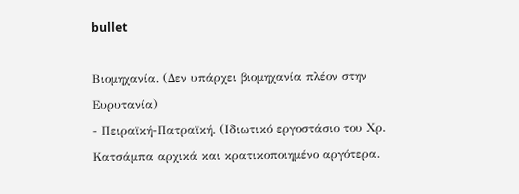bullet

Βιομηχανία. (Δεν υπάρχει βιομηχανία πλέον στην Ευρυτανία)
- Πειραϊκή-Πατραϊκή. (Ιδιωτικό εργοστάσιο του Χρ. Κατσάμπα αρχικά και κρατικοποιημένο αργότερα.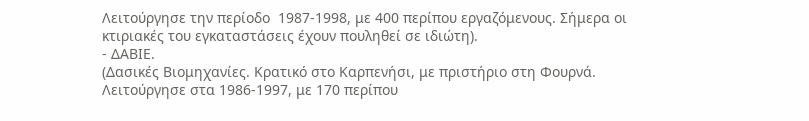Λειτούργησε την περίοδο  1987-1998, με 400 περίπου εργαζόμενους. Σήμερα οι κτιριακές του εγκαταστάσεις έχουν πουληθεί σε ιδιώτη).
- ΔΑΒΙΕ.
(Δασικές Βιομηχανίες. Κρατικό στο Καρπενήσι, με πριστήριο στη Φουρνά. Λειτούργησε στα 1986-1997, με 170 περίπου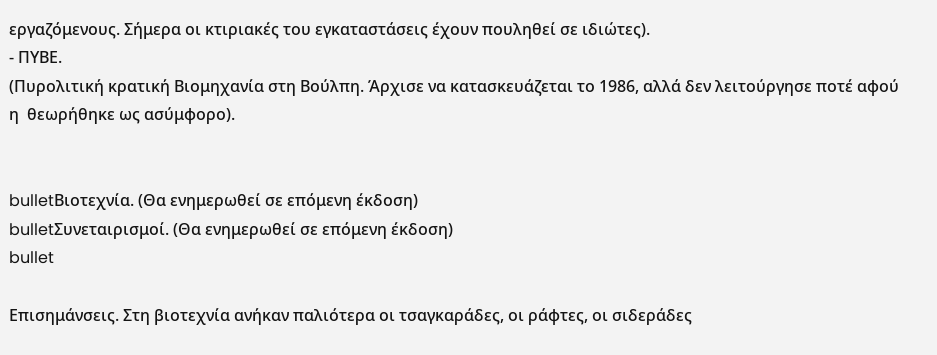εργαζόμενους. Σήμερα οι κτιριακές του εγκαταστάσεις έχουν πουληθεί σε ιδιώτες).
- ΠΥΒΕ.
(Πυρολιτική κρατική Βιομηχανία στη Βούλπη. Άρχισε να κατασκευάζεται το 1986, αλλά δεν λειτούργησε ποτέ αφού η  θεωρήθηκε ως ασύμφορο).


bulletΒιοτεχνία. (Θα ενημερωθεί σε επόμενη έκδοση)
bulletΣυνεταιρισμοί. (Θα ενημερωθεί σε επόμενη έκδοση)
bullet

Επισημάνσεις. Στη βιοτεχνία ανήκαν παλιότερα οι τσαγκαράδες, οι ράφτες, οι σιδεράδες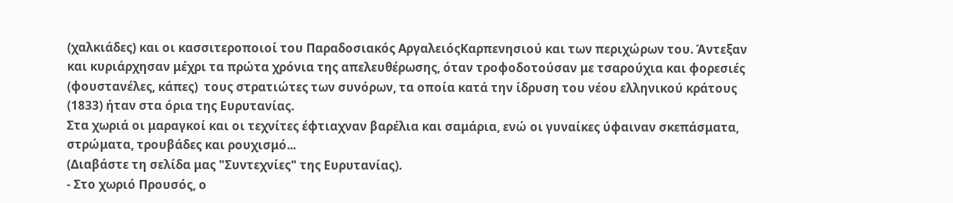(χαλκιάδες) και οι κασσιτεροποιοί του Παραδοσιακός ΑργαλειόςΚαρπενησιού και των περιχώρων του. Άντεξαν και κυριάρχησαν μέχρι τα πρώτα χρόνια της απελευθέρωσης, όταν τροφοδοτούσαν με τσαρούχια και φορεσιές  (φουστανέλες, κάπες)  τους στρατιώτες των συνόρων, τα οποία κατά την ίδρυση του νέου ελληνικού κράτους (1833) ήταν στα όρια της Ευρυτανίας.
Στα χωριά οι μαραγκοί και οι τεχνίτες έφτιαχναν βαρέλια και σαμάρια, ενώ οι γυναίκες ύφαιναν σκεπάσματα, στρώματα, τρουβάδες και ρουχισμό...
(Διαβάστε τη σελίδα μας "Συντεχνίες" της Ευρυτανίας).
- Στο χωριό Προυσός, ο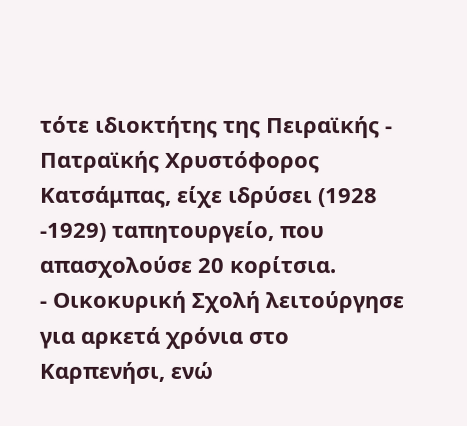τότε ιδιοκτήτης της Πειραϊκής - Πατραϊκής Χρυστόφορος Κατσάμπας, είχε ιδρύσει (1928 -1929) ταπητουργείο, που απασχολούσε 20 κορίτσια.
- Οικοκυρική Σχολή λειτούργησε για αρκετά χρόνια στο Καρπενήσι, ενώ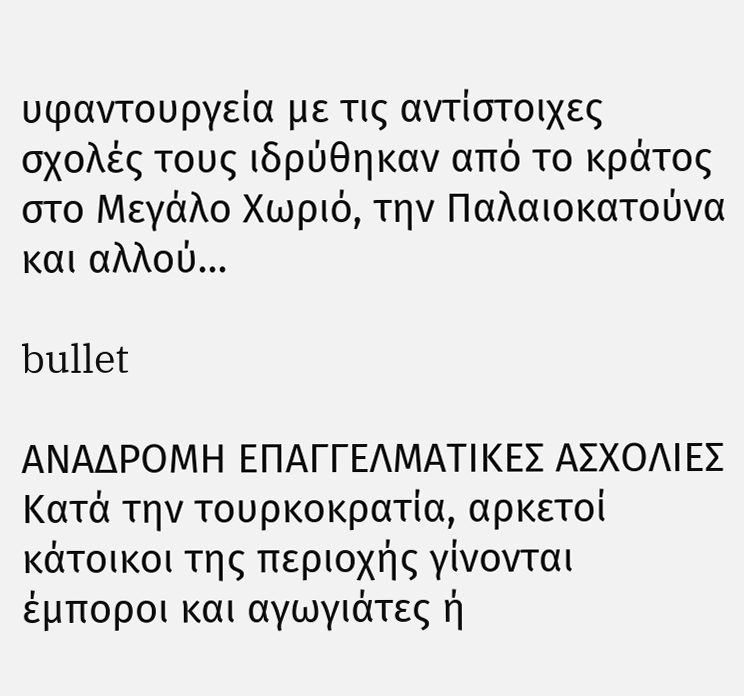υφαντουργεία με τις αντίστοιχες σχολές τους ιδρύθηκαν από το κράτος στο Μεγάλο Χωριό, την Παλαιοκατούνα και αλλού...

bullet

ΑΝΑΔΡΟΜΗ ΕΠΑΓΓΕΛΜΑΤΙΚΕΣ ΑΣΧΟΛΙΕΣ
Κατά την τουρκοκρατία, αρκετοί κάτοικοι της περιοχής γίνονται έμποροι και αγωγιάτες ή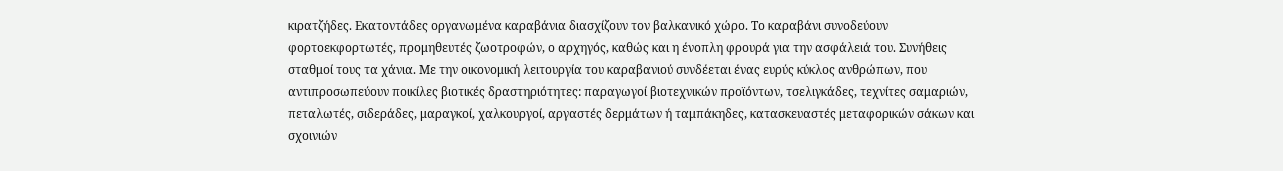κιρατζήδες. Εκατοντάδες οργανωμένα καραβάνια διασχίζουν τον βαλκανικό χώρο. Το καραβάνι συνοδεύουν φορτοεκφορτωτές, προμηθευτές ζωοτροφών, ο αρχηγός, καθώς και η ένοπλη φρουρά για την ασφάλειά του. Συνήθεις σταθμοί τους τα χάνια. Με την οικονομική λειτουργία του καραβανιού συνδέεται ένας ευρύς κύκλος ανθρώπων, που αντιπροσωπεύουν ποικίλες βιοτικές δραστηριότητες: παραγωγοί βιοτεχνικών προϊόντων, τσελιγκάδες, τεχνίτες σαμαριών, πεταλωτές, σιδεράδες, μαραγκοί, χαλκουργοί, αργαστές δερμάτων ή ταμπάκηδες, κατασκευαστές μεταφορικών σάκων και σχοινιών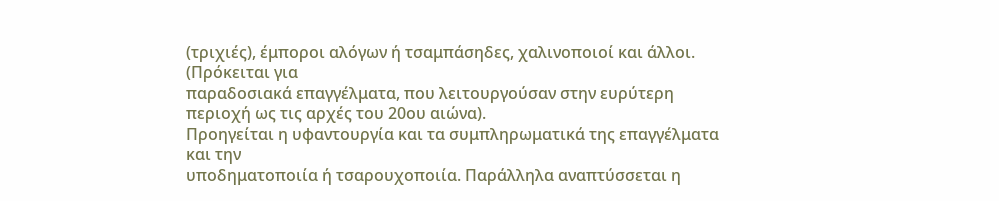(τριχιές), έμποροι αλόγων ή τσαμπάσηδες, χαλινοποιοί και άλλοι.
(Πρόκειται για
παραδοσιακά επαγγέλματα, που λειτουργούσαν στην ευρύτερη περιοχή ως τις αρχές του 20ου αιώνα).
Προηγείται η υφαντουργία και τα συμπληρωματικά της επαγγέλματα και την
υποδηματοποιία ή τσαρουχοποιία. Παράλληλα αναπτύσσεται η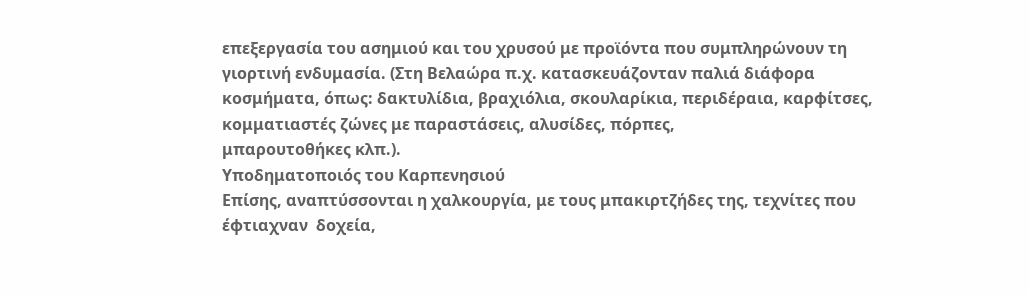επεξεργασία του ασημιού και του χρυσού με προϊόντα που συμπληρώνουν τη γιορτινή ενδυμασία. (Στη Βελαώρα π.χ. κατασκευάζονταν παλιά διάφορα κοσμήματα, όπως: δακτυλίδια, βραχιόλια, σκουλαρίκια, περιδέραια, καρφίτσες, κομματιαστές ζώνες με παραστάσεις, αλυσίδες, πόρπες,
μπαρουτοθήκες κλπ.).
Υποδηματοποιός του Καρπενησιού
Επίσης, αναπτύσσονται η χαλκουργία, με τους μπακιρτζήδες της, τεχνίτες που έφτιαχναν  δοχεία,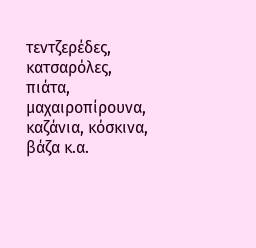τεντζερέδες, κατσαρόλες, πιάτα, μαχαιροπίρουνα, καζάνια, κόσκινα, βάζα κ.α.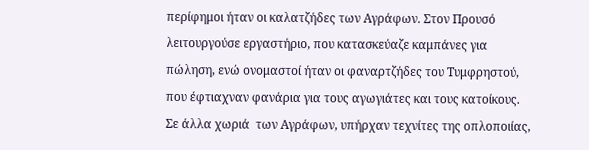περίφημοι ήταν οι καλατζήδες των Αγράφων. Στον Προυσό λειτουργούσε εργαστήριο, που κατασκεύαζε καμπάνες για πώληση, ενώ ονομαστοί ήταν οι φαναρτζήδες του Τυμφρηστού, που έφτιαχναν φανάρια για τους αγωγιάτες και τους κατοίκους. Σε άλλα χωριά  των Αγράφων, υπήρχαν τεχνίτες της οπλοποιίας,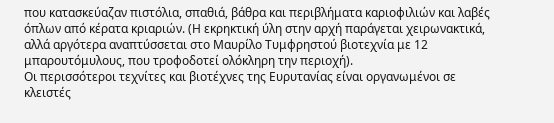που κατασκεύαζαν πιστόλια, σπαθιά, βάθρα και περιβλήματα καριοφιλιών και λαβές όπλων από κέρατα κριαριών. (Η εκρηκτική ύλη στην αρχή παράγεται χειρωνακτικά, αλλά αργότερα αναπτύσσεται στο Μαυρίλο Τυμφρηστού βιοτεχνία με 12 μπαρουτόμυλους, που τροφοδοτεί ολόκληρη την περιοχή).
Οι περισσότεροι τεχνίτες και βιοτέχνες της Ευρυτανίας είναι οργανωμένοι σε κλειστές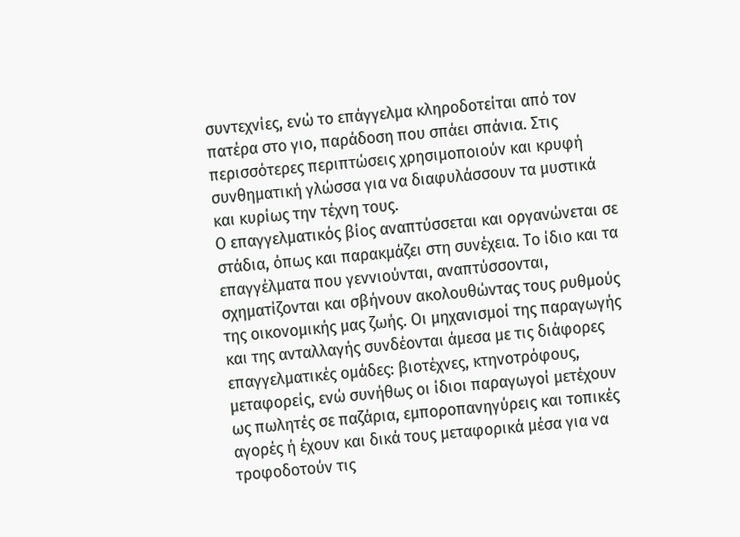συντεχνίες, ενώ το επάγγελμα κληροδοτείται από τον πατέρα στο γιο, παράδοση που σπάει σπάνια. Στις περισσότερες περιπτώσεις χρησιμοποιούν και κρυφή συνθηματική γλώσσα για να διαφυλάσσουν τα μυστικά και κυρίως την τέχνη τους.
Ο επαγγελματικός βίος αναπτύσσεται και οργανώνεται σε στάδια, όπως και παρακμάζει στη συνέχεια. Το ίδιο και τα επαγγέλματα που γεννιούνται, αναπτύσσονται, σχηματίζονται και σβήνουν ακολουθώντας τους ρυθμούς της οικονομικής μας ζωής. Οι μηχανισμοί της παραγωγής και της ανταλλαγής συνδέονται άμεσα με τις διάφορες επαγγελματικές ομάδες: βιοτέχνες, κτηνοτρόφους, μεταφορείς, ενώ συνήθως οι ίδιοι παραγωγοί μετέχουν ως πωλητές σε παζάρια, εμποροπανηγύρεις και τοπικές αγορές ή έχουν και δικά τους μεταφορικά μέσα για να τροφοδοτούν τις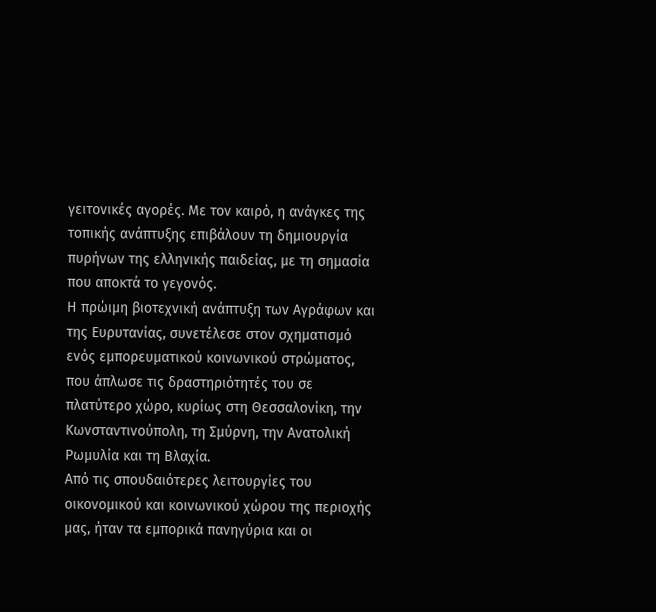γειτονικές αγορές. Με τον καιρό, η ανάγκες της τοπικής ανάπτυξης επιβάλουν τη δημιουργία πυρήνων της ελληνικής παιδείας, με τη σημασία που αποκτά το γεγονός.
Η πρώιμη βιοτεχνική ανάπτυξη των Αγράφων και της Ευρυτανίας, συνετέλεσε στον σχηματισμό ενός εμπορευματικού κοινωνικού στρώματος, που άπλωσε τις δραστηριότητές του σε πλατύτερο χώρο, κυρίως στη Θεσσαλονίκη, την Κωνσταντινούπολη, τη Σμύρνη, την Ανατολική Ρωμυλία και τη Βλαχία.
Από τις σπουδαιότερες λειτουργίες του οικονομικού και κοινωνικού χώρου της περιοχής μας, ήταν τα εμπορικά πανηγύρια και οι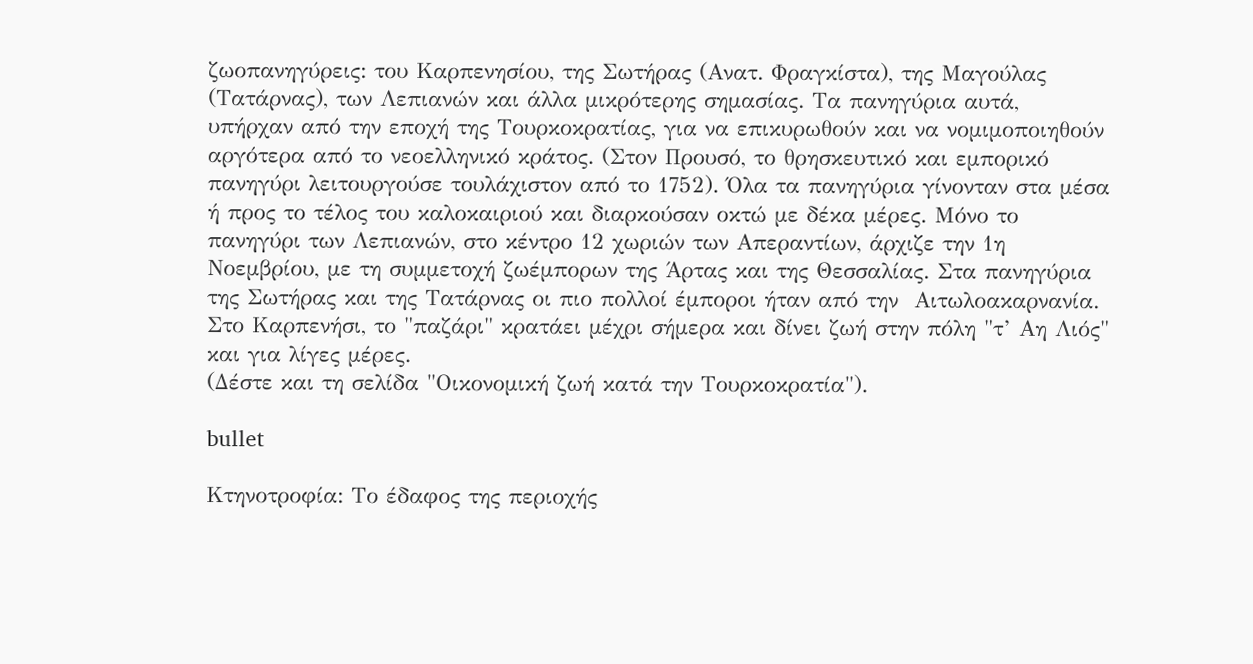ζωοπανηγύρεις: του Καρπενησίου, της Σωτήρας (Ανατ. Φραγκίστα), της Μαγούλας (Τατάρνας), των Λεπιανών και άλλα μικρότερης σημασίας. Τα πανηγύρια αυτά, υπήρχαν από την εποχή της Τουρκοκρατίας, για να επικυρωθούν και να νομιμοποιηθούν αργότερα από το νεοελληνικό κράτος. (Στον Προυσό, το θρησκευτικό και εμπορικό πανηγύρι λειτουργούσε τουλάχιστον από το 1752). Όλα τα πανηγύρια γίνονταν στα μέσα ή προς το τέλος του καλοκαιριού και διαρκούσαν οκτώ με δέκα μέρες. Μόνο το πανηγύρι των Λεπιανών, στο κέντρο 12 χωριών των Απεραντίων, άρχιζε την 1η Νοεμβρίου, με τη συμμετοχή ζωέμπορων της Άρτας και της Θεσσαλίας. Στα πανηγύρια της Σωτήρας και της Τατάρνας οι πιο πολλοί έμποροι ήταν από την  Αιτωλοακαρνανία. Στο Καρπενήσι, το "παζάρι" κρατάει μέχρι σήμερα και δίνει ζωή στην πόλη "τ’ Αη Λιός" και για λίγες μέρες.
(Δέστε και τη σελίδα "Οικονομική ζωή κατά την Τουρκοκρατία").

bullet

Κτηνοτροφία: Το έδαφος της περιοχής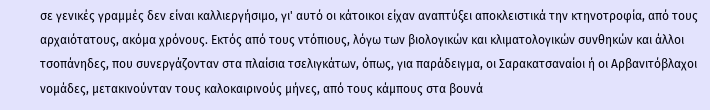σε γενικές γραμμές δεν είναι καλλιεργήσιμο, γι' αυτό οι κάτοικοι είχαν αναπτύξει αποκλειστικά την κτηνοτροφία, από τους αρχαιότατους, ακόμα χρόνους. Εκτός από τους ντόπιους, λόγω των βιολογικών και κλιματολογικών συνθηκών και άλλοι τσοπάνηδες, που συνεργάζονταν στα πλαίσια τσελιγκάτων, όπως, για παράδειγμα, οι Σαρακατσαναίοι ή οι Αρβανιτόβλαχοι νομάδες, μετακινούνταν τους καλοκαιρινούς μήνες, από τους κάμπους στα βουνά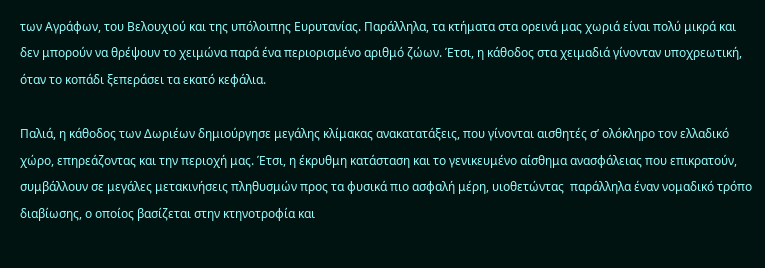των Αγράφων, του Βελουχιού και της υπόλοιπης Ευρυτανίας. Παράλληλα, τα κτήματα στα ορεινά μας χωριά είναι πολύ μικρά και δεν μπορούν να θρέψουν το χειμώνα παρά ένα περιορισμένο αριθμό ζώων. Έτσι, η κάθοδος στα χειμαδιά γίνονταν υποχρεωτική, όταν το κοπάδι ξεπεράσει τα εκατό κεφάλια.

Παλιά, η κάθοδος των Δωριέων δημιούργησε μεγάλης κλίμακας ανακατατάξεις, που γίνονται αισθητές σ’ ολόκληρο τον ελλαδικό χώρο, επηρεάζοντας και την περιοχή μας. Έτσι, η έκρυθμη κατάσταση και το γενικευμένο αίσθημα ανασφάλειας που επικρατούν, συμβάλλουν σε μεγάλες μετακινήσεις πληθυσμών προς τα φυσικά πιο ασφαλή μέρη, υιοθετώντας  παράλληλα έναν νομαδικό τρόπο διαβίωσης, ο οποίος βασίζεται στην κτηνοτροφία και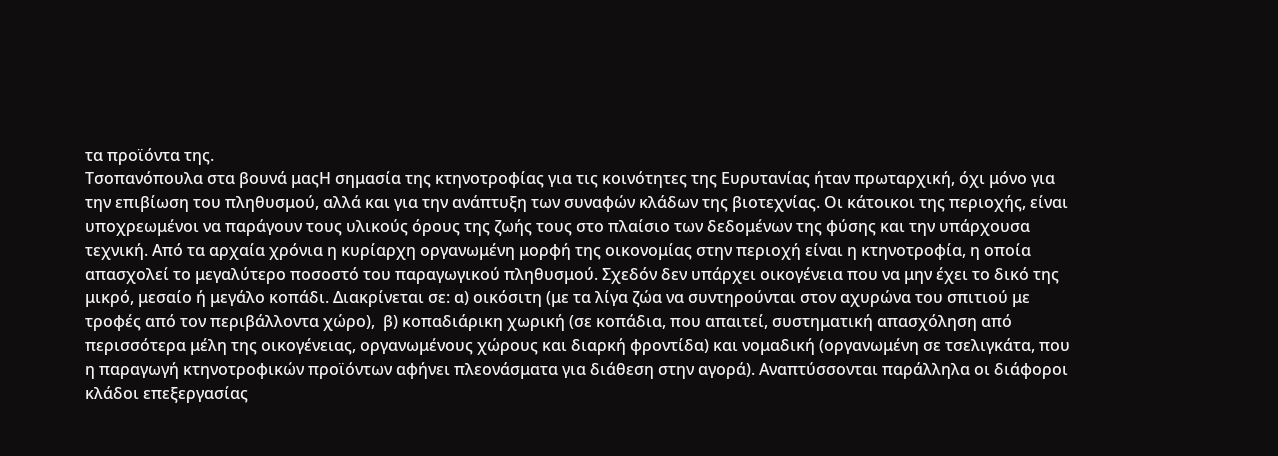τα προϊόντα της.
Τσοπανόπουλα στα βουνά μαςΗ σημασία της κτηνοτροφίας για τις κοινότητες της Ευρυτανίας ήταν πρωταρχική, όχι μόνο για την επιβίωση του πληθυσμού, αλλά και για την ανάπτυξη των συναφών κλάδων της βιοτεχνίας. Οι κάτοικοι της περιοχής, είναι υποχρεωμένοι να παράγουν τους υλικούς όρους της ζωής τους στο πλαίσιο των δεδομένων της φύσης και την υπάρχουσα τεχνική. Από τα αρχαία χρόνια η κυρίαρχη οργανωμένη μορφή της οικονομίας στην περιοχή είναι η κτηνοτροφία, η οποία απασχολεί το μεγαλύτερο ποσοστό του παραγωγικού πληθυσμού. Σχεδόν δεν υπάρχει οικογένεια που να μην έχει το δικό της μικρό, μεσαίο ή μεγάλο κοπάδι. Διακρίνεται σε: α) οικόσιτη (με τα λίγα ζώα να συντηρούνται στον αχυρώνα του σπιτιού με τροφές από τον περιβάλλοντα χώρο),  β) κοπαδιάρικη χωρική (σε κοπάδια, που απαιτεί, συστηματική απασχόληση από περισσότερα μέλη της οικογένειας, οργανωμένους χώρους και διαρκή φροντίδα) και νομαδική (οργανωμένη σε τσελιγκάτα, που η παραγωγή κτηνοτροφικών προϊόντων αφήνει πλεονάσματα για διάθεση στην αγορά). Αναπτύσσονται παράλληλα οι διάφοροι κλάδοι επεξεργασίας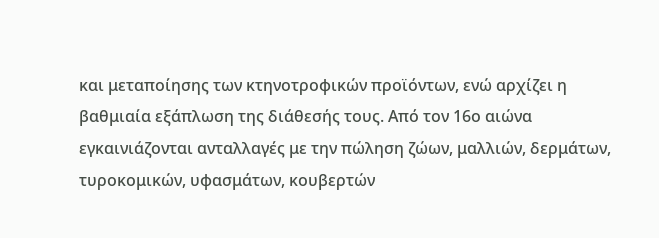και μεταποίησης των κτηνοτροφικών προϊόντων, ενώ αρχίζει η βαθμιαία εξάπλωση της διάθεσής τους. Από τον 16ο αιώνα  εγκαινιάζονται ανταλλαγές με την πώληση ζώων, μαλλιών, δερμάτων, τυροκομικών, υφασμάτων, κουβερτών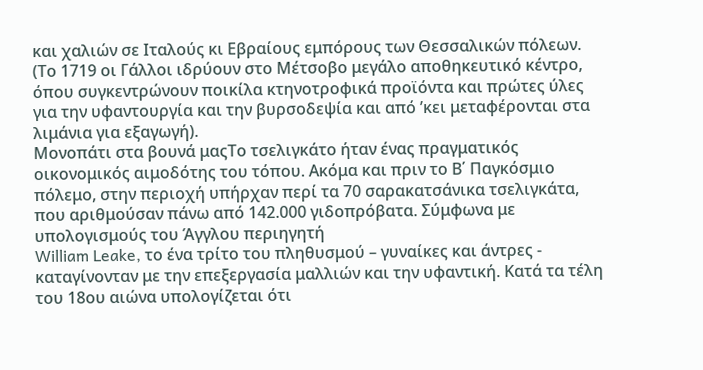και χαλιών σε Ιταλούς κι Εβραίους εμπόρους των Θεσσαλικών πόλεων. (Το 1719 οι Γάλλοι ιδρύουν στο Μέτσοβο μεγάλο αποθηκευτικό κέντρο, όπου συγκεντρώνουν ποικίλα κτηνοτροφικά προϊόντα και πρώτες ύλες για την υφαντουργία και την βυρσοδεψία και από ’κει μεταφέρονται στα λιμάνια για εξαγωγή).
Μονοπάτι στα βουνά μαςΤο τσελιγκάτο ήταν ένας πραγματικός οικονομικός αιμοδότης του τόπου. Ακόμα και πριν το Β΄ Παγκόσμιο πόλεμο, στην περιοχή υπήρχαν περί τα 70 σαρακατσάνικα τσελιγκάτα, που αριθμούσαν πάνω από 142.000 γιδοπρόβατα. Σύμφωνα με υπολογισμούς του Άγγλου περιηγητή
William Leake, το ένα τρίτο του πληθυσμού – γυναίκες και άντρες - καταγίνονταν με την επεξεργασία μαλλιών και την υφαντική. Κατά τα τέλη του 18ου αιώνα υπολογίζεται ότι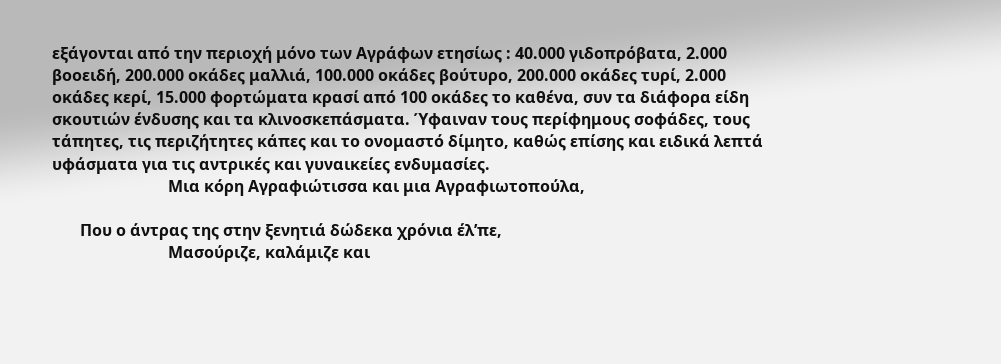εξάγονται από την περιοχή μόνο των Αγράφων ετησίως : 40.000 γιδοπρόβατα, 2.000 βοοειδή, 200.000 οκάδες μαλλιά, 100.000 οκάδες βούτυρο, 200.000 οκάδες τυρί, 2.000 οκάδες κερί, 15.000 φορτώματα κρασί από 100 οκάδες το καθένα, συν τα διάφορα είδη σκουτιών ένδυσης και τα κλινοσκεπάσματα. Ύφαιναν τους περίφημους σοφάδες, τους τάπητες, τις περιζήτητες κάπες και το ονομαστό δίμητο, καθώς επίσης και ειδικά λεπτά υφάσματα για τις αντρικές και γυναικείες ενδυμασίες.
                             Μια κόρη Αγραφιώτισσα και μια Αγραφιωτοπούλα,

       Που ο άντρας της στην ξενητιά δώδεκα χρόνια έλ’πε,
                             Μασούριζε, καλάμιζε και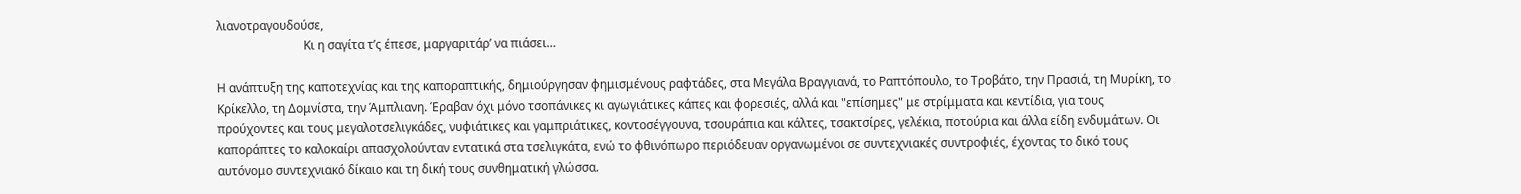λιανοτραγουδούσε,
                             Κι η σαγίτα τ’ς έπεσε, μαργαριτάρ’ να πιάσει…

Η ανάπτυξη της καποτεχνίας και της καποραπτικής, δημιούργησαν φημισμένους ραφτάδες, στα Μεγάλα Βραγγιανά, το Ραπτόπουλο, το Τροβάτο, την Πρασιά, τη Μυρίκη, το Κρίκελλο, τη Δομνίστα, την Άμπλιανη. Έραβαν όχι μόνο τσοπάνικες κι αγωγιάτικες κάπες και φορεσιές, αλλά και "επίσημες" με στρίμματα και κεντίδια, για τους προύχοντες και τους μεγαλοτσελιγκάδες, νυφιάτικες και γαμπριάτικες, κοντοσέγγουνα, τσουράπια και κάλτες, τσακτσίρες, γελέκια, ποτούρια και άλλα είδη ενδυμάτων. Οι καποράπτες το καλοκαίρι απασχολούνταν εντατικά στα τσελιγκάτα, ενώ το φθινόπωρο περιόδευαν οργανωμένοι σε συντεχνιακές συντροφιές, έχοντας το δικό τους αυτόνομο συντεχνιακό δίκαιο και τη δική τους συνθηματική γλώσσα.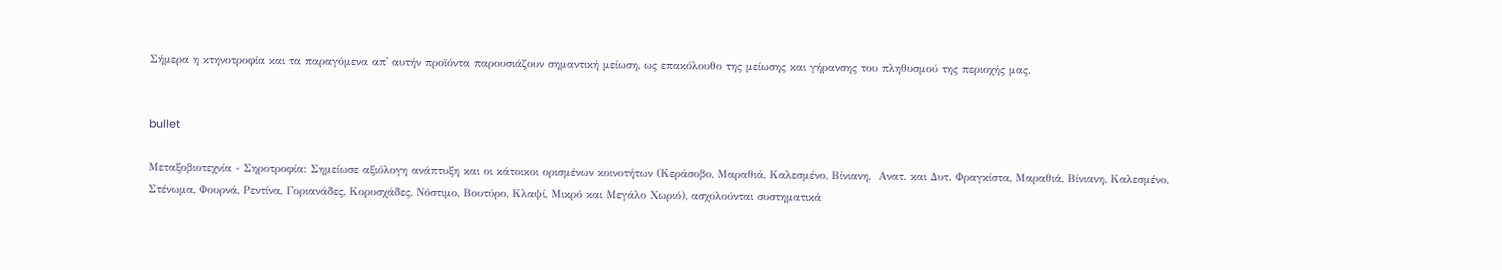Σήμερα η κτηνοτροφία και τα παραγόμενα απ' αυτήν προϊόντα παρουσιάζουν σημαντική μείωση, ως επακόλουθο της μείωσης και γήρανσης του πληθυσμού της περιοχής μας.


bullet

Μεταξοβιοτεχνία - Σηροτροφία: Σημείωσε αξιόλογη ανάπτυξη και οι κάτοικοι ορισμένων κοινοτήτων (Κεράσοβο, Μαραθιά, Καλεσμένο, Βίνιανη,  Ανατ. και Δυτ. Φραγκίστα, Μαραθιά, Βίνιανη, Καλεσμένο, Στένωμα, Φουρνά, Ρεντίνα, Γοριανάδες, Κορυσχάδες, Νόστιμο, Βουτύρο, Κλαψί, Μικρό και Μεγάλο Χωριό), ασχολούνται συστηματικά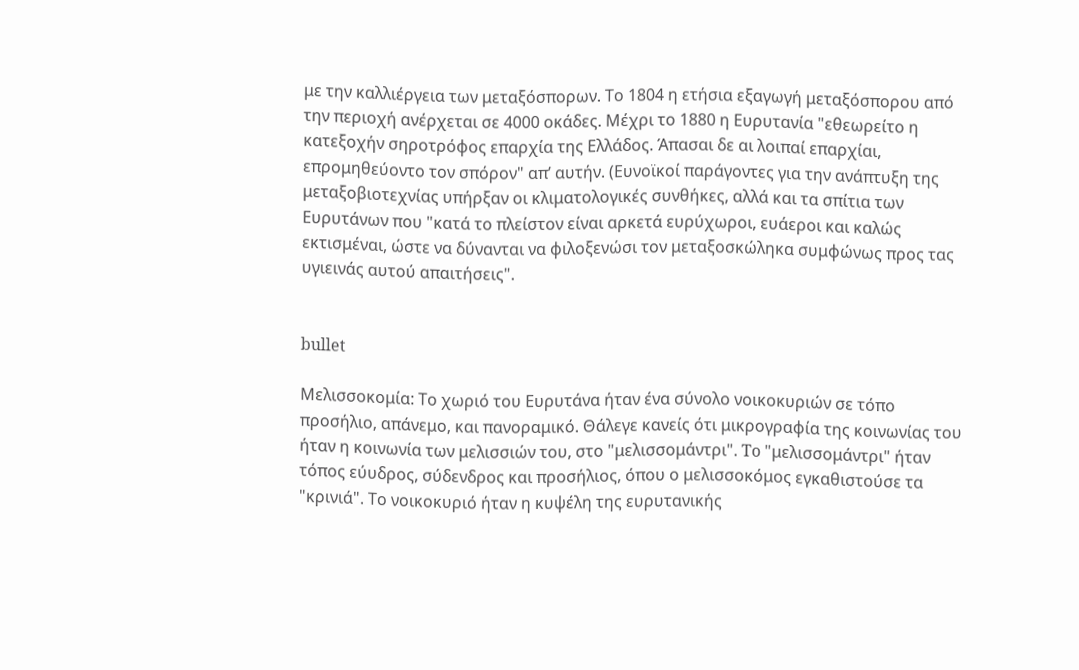με την καλλιέργεια των μεταξόσπορων. Το 1804 η ετήσια εξαγωγή μεταξόσπορου από την περιοχή ανέρχεται σε 4000 οκάδες. Μέχρι το 1880 η Ευρυτανία "εθεωρείτο η κατεξοχήν σηροτρόφος επαρχία της Ελλάδος. Άπασαι δε αι λοιπαί επαρχίαι, επρομηθεύοντο τον σπόρον" απ’ αυτήν. (Ευνοϊκοί παράγοντες για την ανάπτυξη της μεταξοβιοτεχνίας υπήρξαν οι κλιματολογικές συνθήκες, αλλά και τα σπίτια των Ευρυτάνων που "κατά το πλείστον είναι αρκετά ευρύχωροι, ευάεροι και καλώς εκτισμέναι, ώστε να δύνανται να φιλοξενώσι τον μεταξοσκώληκα συμφώνως προς τας υγιεινάς αυτού απαιτήσεις".


bullet

Μελισσοκομία: Το χωριό του Ευρυτάνα ήταν ένα σύνολο νοικοκυριών σε τόπο προσήλιο, απάνεμο, και πανοραμικό. Θάλεγε κανείς ότι μικρογραφία της κοινωνίας του ήταν η κοινωνία των μελισσιών του, στο "μελισσομάντρι". To "μελισσομάντρι" ήταν τόπος εύυδρος, σύδενδρος και προσήλιος, όπου ο μελισσοκόμος εγκαθιστούσε τα "κρινιά". Το νοικοκυριό ήταν η κυψέλη της ευρυτανικής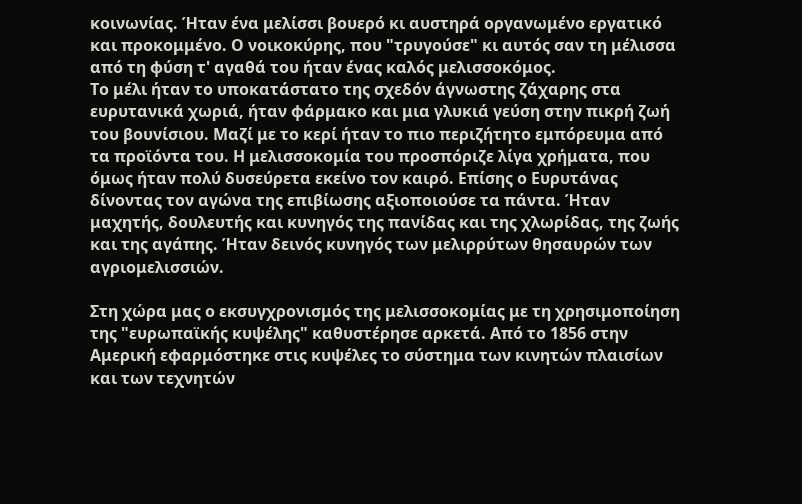κοινωνίας. Ήταν ένα μελίσσι βουερό κι αυστηρά οργανωμένο εργατικό και προκομμένο. Ο νοικοκύρης, που "τρυγούσε" κι αυτός σαν τη μέλισσα από τη φύση τ' αγαθά του ήταν ένας καλός μελισσοκόμος.
Το μέλι ήταν το υποκατάστατο της σχεδόν άγνωστης ζάχαρης στα ευρυτανικά χωριά, ήταν φάρμακο και μια γλυκιά γεύση στην πικρή ζωή του βουνίσιου. Μαζί με το κερί ήταν το πιο περιζήτητο εμπόρευμα από τα προϊόντα του. Η μελισσοκομία του προσπόριζε λίγα χρήματα, που όμως ήταν πολύ δυσεύρετα εκείνο τον καιρό. Επίσης ο Ευρυτάνας δίνοντας τον αγώνα της επιβίωσης αξιοποιούσε τα πάντα. Ήταν μαχητής, δουλευτής και κυνηγός της πανίδας και της χλωρίδας, της ζωής και της αγάπης. Ήταν δεινός κυνηγός των μελιρρύτων θησαυρών των αγριομελισσιών.

Στη χώρα μας ο εκσυγχρονισμός της μελισσοκομίας με τη χρησιμοποίηση της "ευρωπαϊκής κυψέλης" καθυστέρησε αρκετά. Από το 1856 στην Αμερική εφαρμόστηκε στις κυψέλες το σύστημα των κινητών πλαισίων και των τεχνητών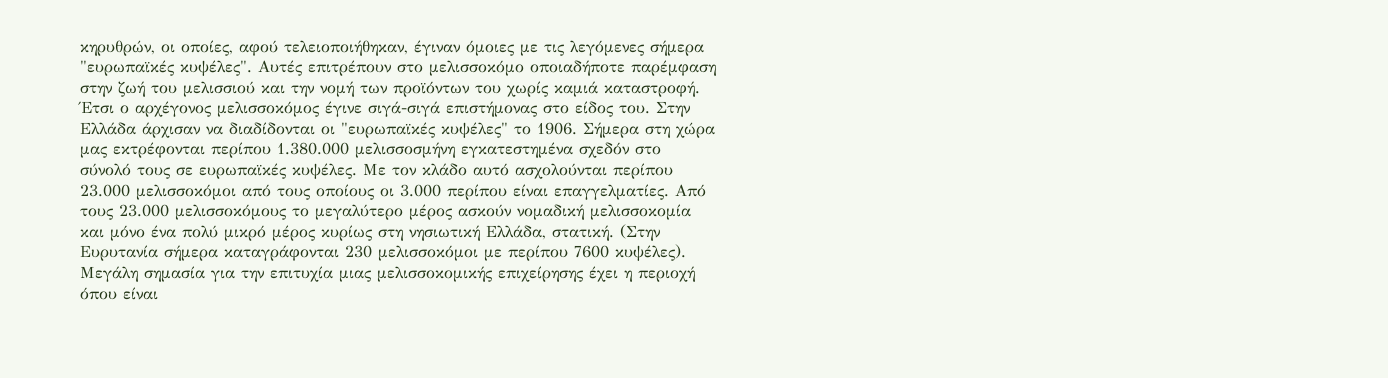κηρυθρών, οι οποίες, αφού τελειοποιήθηκαν, έγιναν όμοιες με τις λεγόμενες σήμερα "ευρωπαϊκές κυψέλες". Αυτές επιτρέπουν στο μελισσοκόμο οποιαδήποτε παρέμφαση στην ζωή του μελισσιού και την νομή των προϊόντων του χωρίς καμιά καταστροφή. Έτσι ο αρχέγονος μελισσοκόμος έγινε σιγά-σιγά επιστήμονας στο είδος του. Στην Ελλάδα άρχισαν να διαδίδονται οι "ευρωπαϊκές κυψέλες" το 1906. Σήμερα στη χώρα μας εκτρέφονται περίπου 1.380.000 μελισσοσμήνη εγκατεστημένα σχεδόν στο σύνολό τους σε ευρωπαϊκές κυψέλες. Με τον κλάδο αυτό ασχολούνται περίπου 23.000 μελισσοκόμοι από τους οποίους οι 3.000 περίπου είναι επαγγελματίες. Από τους 23.000 μελισσοκόμους το μεγαλύτερο μέρος ασκούν νομαδική μελισσοκομία και μόνο ένα πολύ μικρό μέρος κυρίως στη νησιωτική Ελλάδα, στατική. (Στην Ευρυτανία σήμερα καταγράφονται 230 μελισσοκόμοι με περίπου 7600 κυψέλες).
Μεγάλη σημασία για την επιτυχία μιας μελισσοκομικής επιχείρησης έχει η περιοχή όπου είναι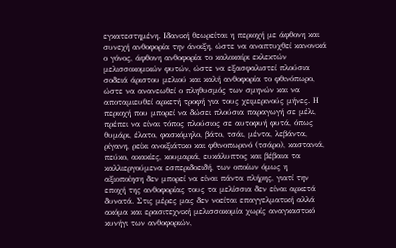εγκατεστημένη. Ιδανική θεωρείται η περιοχή με άφθονη και συνεχή ανθοφορία την άνοιξη, ώστε να αναπτυχθεί κανονικά ο γόνος, άφθονη ανθοφορία το καλοκαίρι εκλεκτών μελισσοκομικών φυτών, ώστε να εξασφαλιστεί πλούσια σοδειά άριστου μελιού και καλή ανθοφορία το φθινόπωρο, ώστε να ανανεωθεί ο πληθυσμός των σμηνών και να αποταμιευθεί αρκετή τροφή για τους χειμερινούς μήνες. Η περιοχή που μπορεί να δώσει πλούσια παραγωγή σε μέλι, πρέπει να είναι τόπος πλούσιος σε αυτοφυή φυτά, όπως θυμάρι, έλατο, φασκόμηλο, βάτο, τσάι, μέντα, λεβάντα, ρίγανη, ρείκι ανοιξιάτικο και φθινοπωρινό (τσάρο), καστανιά, πεύκο, ακακίες, κουμαριά, ευκάλυπτος και βέβαια τα καλλιεργούμενα εσπεριδοειδή, των οποίων όμως η αξιοποίηση δεν μπορεί να είναι πάντα πλήρης, γιατί την εποχή της ανθοφορίας τους τα μελίσσια δεν είναι αρκετά δυνατά. Στις μέρες μας δεν νοείται επαγγελματική αλλά ακόμα και ερασιτεχνική μελισσοκομία χωρίς αναγκαστικό κυνήγι των ανθοφοριών,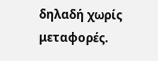δηλαδή χωρίς μεταφορές.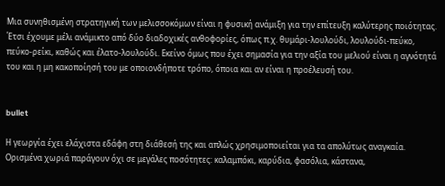Μια συνηθισμένη στρατηγική των μελισσοκόμων είναι η φυσική ανάμιξη για την επίτευξη καλύτερης ποιότητας. Έτσι έχουμε μέλι ανάμικτο από δύο διαδοχικές ανθοφορίες, όπως π.χ. θυμάρι-λουλούδι, λουλούδι-πεύκο, πεύκο-ρείκι, καθώς και έλατο-λουλούδι. Εκείνο όμως που έχει σημασία για την αξία του μελιού είναι η αγνότητά του και η μη κακοποίησή του με οποιονδήποτε τρόπο, όποια και αν είναι η προέλευσή του.


bullet

Η γεωργία έχει ελάχιστα εδάφη στη διάθεσή της και απλώς χρησιμοποιείται για τα απολύτως αναγκαία. Ορισμένα χωριά παράγουν όχι σε μεγάλες ποσότητες: καλαμπόκι, καρύδια, φασόλια, κάστανα,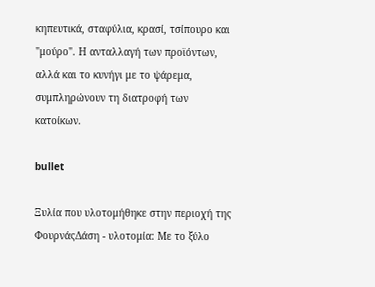κηπευτικά, σταφύλια, κρασί, τσίπουρο και "μούρο". Η ανταλλαγή των προϊόντων, αλλά και το κυνήγι με το ψάρεμα, συμπληρώνουν τη διατροφή των κατοίκων.

bullet

Ξυλία που υλοτομήθηκε στην περιοχή της ΦουρνάςΔάση - υλοτομία: Με το ξύλο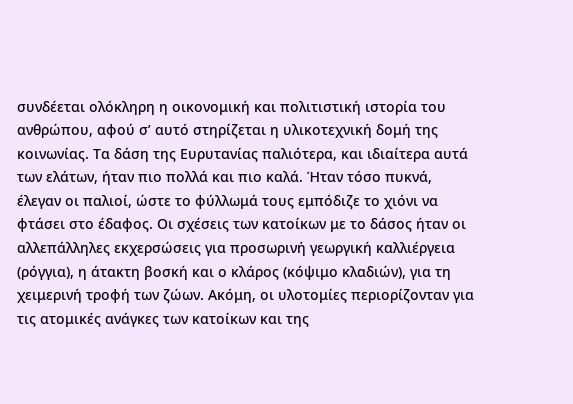συνδέεται ολόκληρη η οικονομική και πολιτιστική ιστορία του ανθρώπου, αφού σ’ αυτό στηρίζεται η υλικοτεχνική δομή της κοινωνίας. Τα δάση της Ευρυτανίας παλιότερα, και ιδιαίτερα αυτά των ελάτων, ήταν πιο πολλά και πιο καλά. Ήταν τόσο πυκνά, έλεγαν οι παλιοί, ώστε το φύλλωμά τους εμπόδιζε το χιόνι να φτάσει στο έδαφος. Οι σχέσεις των κατοίκων με το δάσος ήταν οι αλλεπάλληλες εκχερσώσεις για προσωρινή γεωργική καλλιέργεια (ρόγγια), η άτακτη βοσκή και ο κλάρος (κόψιμο κλαδιών), για τη χειμερινή τροφή των ζώων. Ακόμη, οι υλοτομίες περιορίζονταν για τις ατομικές ανάγκες των κατοίκων και της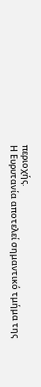περιοχής.
Η Ευρυτανία αποτελεί σημαντικό τμήμα της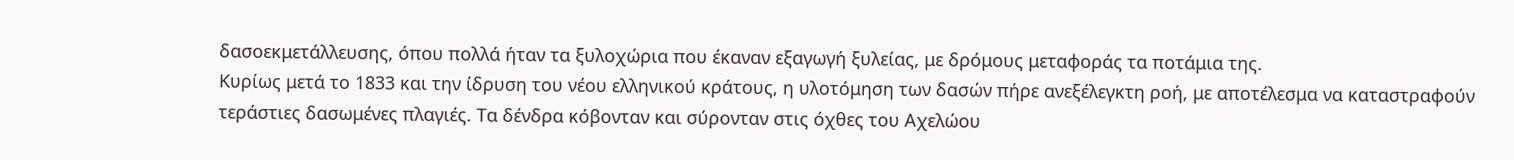δασοεκμετάλλευσης, όπου πολλά ήταν τα ξυλοχώρια που έκαναν εξαγωγή ξυλείας, με δρόμους μεταφοράς τα ποτάμια της.
Κυρίως μετά το 1833 και την ίδρυση του νέου ελληνικού κράτους, η υλοτόμηση των δασών πήρε ανεξέλεγκτη ροή, με αποτέλεσμα να καταστραφούν τεράστιες δασωμένες πλαγιές. Τα δένδρα κόβονταν και σύρονταν στις όχθες του Αχελώου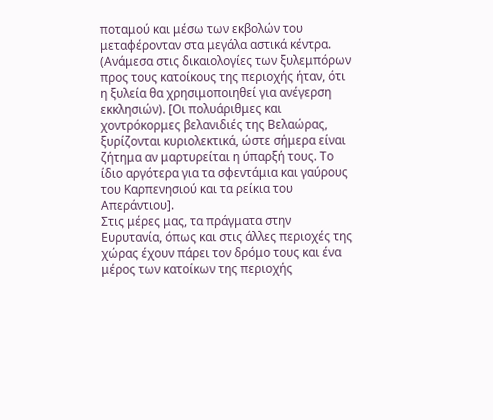ποταμού και μέσω των εκβολών του μεταφέρονταν στα μεγάλα αστικά κέντρα. (Ανάμεσα στις δικαιολογίες των ξυλεμπόρων προς τους κατοίκους της περιοχής ήταν, ότι η ξυλεία θα χρησιμοποιηθεί για ανέγερση εκκλησιών). [Οι πολυάριθμες και χοντρόκορμες βελανιδιές της Βελαώρας, ξυρίζονται κυριολεκτικά, ώστε σήμερα είναι ζήτημα αν μαρτυρείται η ύπαρξή τους. Το ίδιο αργότερα για τα σφεντάμια και γαύρους του Καρπενησιού και τα ρείκια του Απεράντιου].
Στις μέρες μας, τα πράγματα στην Ευρυτανία, όπως και στις άλλες περιοχές της χώρας έχουν πάρει τον δρόμο τους και ένα μέρος των κατοίκων της περιοχής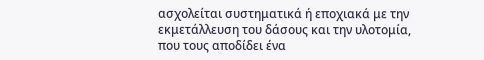ασχολείται συστηματικά ή εποχιακά με την εκμετάλλευση του δάσους και την υλοτομία, που τους αποδίδει ένα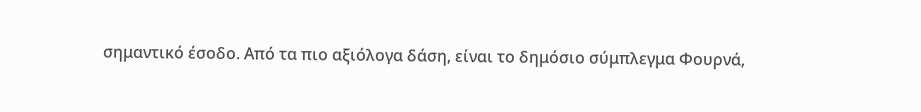σημαντικό έσοδο. Από τα πιο αξιόλογα δάση, είναι το δημόσιο σύμπλεγμα Φουρνά,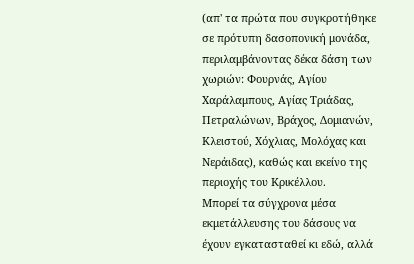(απ' τα πρώτα που συγκροτήθηκε σε πρότυπη δασοπονική μονάδα, περιλαμβάνοντας δέκα δάση των χωριών: Φουρνάς, Αγίου Χαράλαμπους, Αγίας Τριάδας, Πετραλώνων, Βράχος, Δομιανών, Κλειστού, Χόχλιας, Μολόχας και Νεράιδας), καθώς και εκείνο της περιοχής του Κρικέλλου.
Μπορεί τα σύγχρονα μέσα εκμετάλλευσης του δάσους να έχουν εγκατασταθεί κι εδώ, αλλά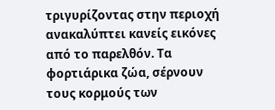τριγυρίζοντας στην περιοχή ανακαλύπτει κανείς εικόνες από το παρελθόν. Τα φορτιάρικα ζώα, σέρνουν τους κορμούς των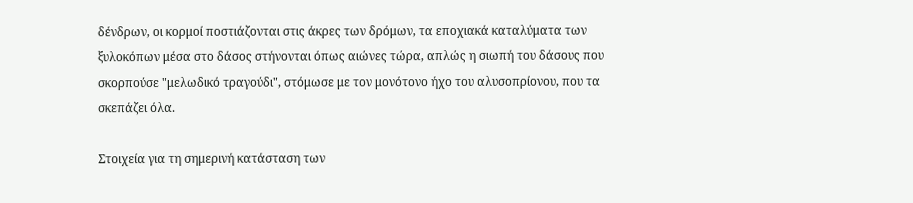δένδρων, οι κορμοί ποστιάζονται στις άκρες των δρόμων, τα εποχιακά καταλύματα των ξυλοκόπων μέσα στο δάσος στήνονται όπως αιώνες τώρα, απλώς η σιωπή του δάσους που σκορπούσε "μελωδικό τραγούδι", στόμωσε με τον μονότονο ήχο του αλυσοπρίονου, που τα σκεπάζει όλα.

Στοιχεία για τη σημερινή κατάσταση των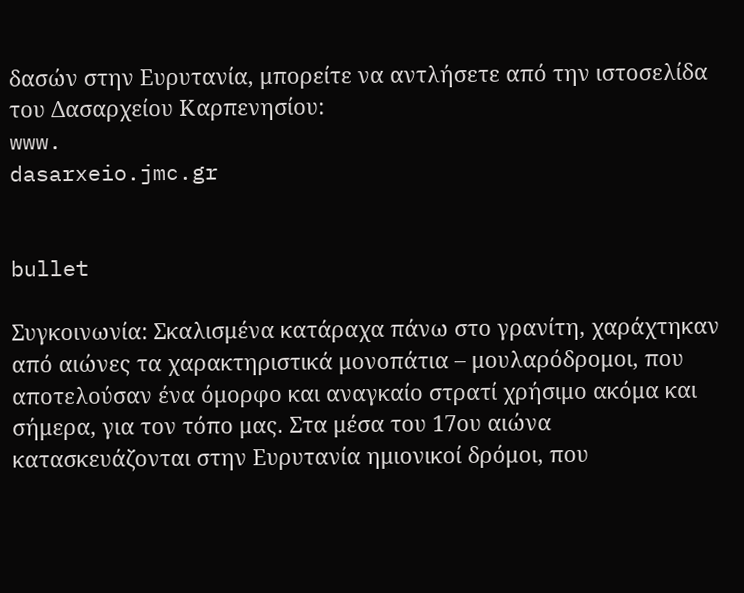δασών στην Ευρυτανία, μπορείτε να αντλήσετε από την ιστοσελίδα του Δασαρχείου Καρπενησίου:
www.
dasarxeio.jmc.gr


bullet

Συγκοινωνία: Σκαλισμένα κατάραχα πάνω στο γρανίτη, χαράχτηκαν από αιώνες τα χαρακτηριστικά μονοπάτια – μουλαρόδρομοι, που αποτελούσαν ένα όμορφο και αναγκαίο στρατί χρήσιμο ακόμα και σήμερα, για τον τόπο μας. Στα μέσα του 17ου αιώνα κατασκευάζονται στην Ευρυτανία ημιονικοί δρόμοι, που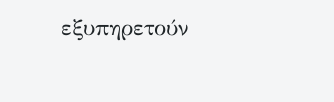εξυπηρετούν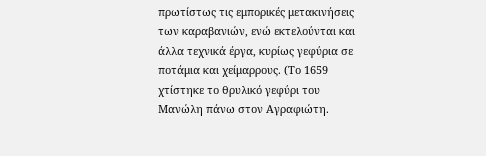πρωτίστως τις εμπορικές μετακινήσεις των καραβανιών, ενώ εκτελούνται και άλλα τεχνικά έργα, κυρίως γεφύρια σε ποτάμια και χείμαρρους. (Το 1659 χτίστηκε το θρυλικό γεφύρι του Μανώλη πάνω στον Αγραφιώτη.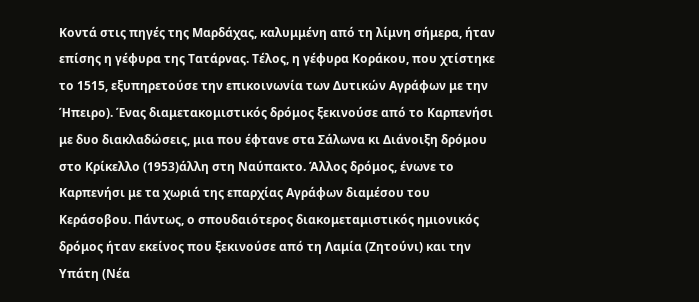Κοντά στις πηγές της Μαρδάχας, καλυμμένη από τη λίμνη σήμερα, ήταν επίσης η γέφυρα της Τατάρνας. Τέλος, η γέφυρα Κοράκου, που χτίστηκε το 1515, εξυπηρετούσε την επικοινωνία των Δυτικών Αγράφων με την Ήπειρο). Ένας διαμετακομιστικός δρόμος ξεκινούσε από το Καρπενήσι με δυο διακλαδώσεις, μια που έφτανε στα Σάλωνα κι Διάνοιξη δρόμου στο Κρίκελλο (1953)άλλη στη Ναύπακτο. Άλλος δρόμος, ένωνε το Καρπενήσι με τα χωριά της επαρχίας Αγράφων διαμέσου του Κεράσοβου. Πάντως, ο σπουδαιότερος διακομεταμιστικός ημιονικός δρόμος ήταν εκείνος που ξεκινούσε από τη Λαμία (Ζητούνι) και την Υπάτη (Νέα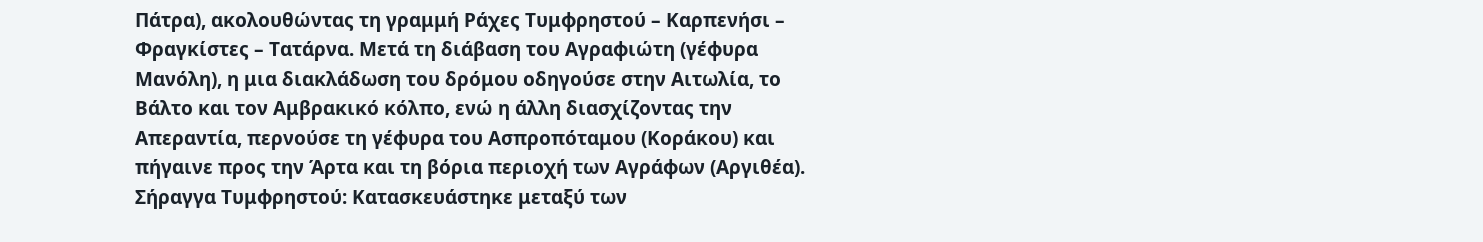Πάτρα), ακολουθώντας τη γραμμή Ράχες Τυμφρηστού – Καρπενήσι – Φραγκίστες – Τατάρνα. Μετά τη διάβαση του Αγραφιώτη (γέφυρα Μανόλη), η μια διακλάδωση του δρόμου οδηγούσε στην Αιτωλία, το Βάλτο και τον Αμβρακικό κόλπο, ενώ η άλλη διασχίζοντας την Απεραντία, περνούσε τη γέφυρα του Ασπροπόταμου (Κοράκου) και πήγαινε προς την Άρτα και τη βόρια περιοχή των Αγράφων (Αργιθέα).
Σήραγγα Τυμφρηστού: Κατασκευάστηκε μεταξύ των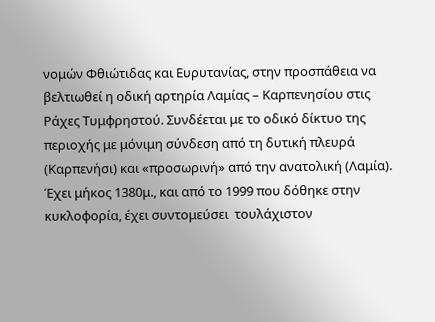νομών Φθιώτιδας και Ευρυτανίας, στην προσπάθεια να βελτιωθεί η οδική αρτηρία Λαμίας – Καρπενησίου στις Ράχες Τυμφρηστού. Συνδέεται με το οδικό δίκτυο της περιοχής με μόνιμη σύνδεση από τη δυτική πλευρά (Καρπενήσι) και «προσωρινή» από την ανατολική (Λαμία). Έχει μήκος 1380μ., και από το 1999 που δόθηκε στην κυκλοφορία, έχει συντομεύσει  τουλάχιστον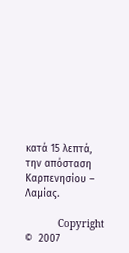κατά 15 λεπτά, την απόσταση Καρπενησίου – Λαμίας.

           Copyright  ©  2007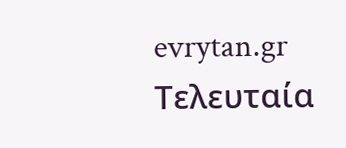evrytan.gr                                                                                        Τελευταία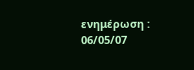ενημέρωση :     06/05/07